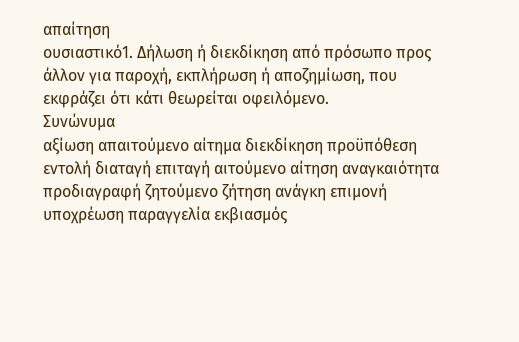απαίτηση
ουσιαστικό1. Δήλωση ή διεκδίκηση από πρόσωπο προς άλλον για παροχή, εκπλήρωση ή αποζημίωση, που εκφράζει ότι κάτι θεωρείται οφειλόμενο.
Συνώνυμα
αξίωση απαιτούμενο αίτημα διεκδίκηση προϋπόθεση εντολή διαταγή επιταγή αιτούμενο αίτηση αναγκαιότητα προδιαγραφή ζητούμενο ζήτηση ανάγκη επιμονή υποχρέωση παραγγελία εκβιασμός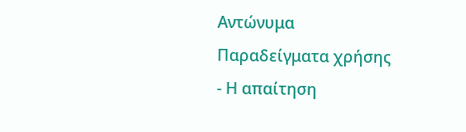Αντώνυμα
Παραδείγματα χρήσης
- Η απαίτηση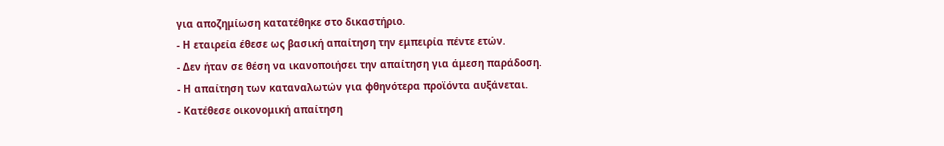για αποζημίωση κατατέθηκε στο δικαστήριο.
- Η εταιρεία έθεσε ως βασική απαίτηση την εμπειρία πέντε ετών.
- Δεν ήταν σε θέση να ικανοποιήσει την απαίτηση για άμεση παράδοση.
- Η απαίτηση των καταναλωτών για φθηνότερα προϊόντα αυξάνεται.
- Κατέθεσε οικονομική απαίτηση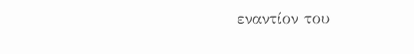εναντίον του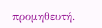προμηθευτή.